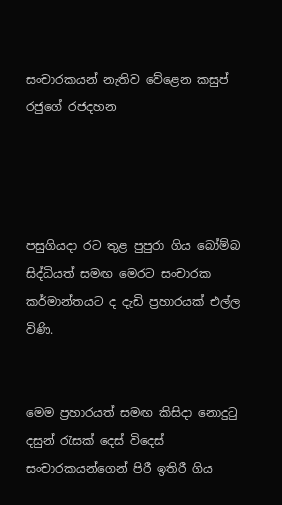සංචාරකයන් නැතිව වේළෙන කසුප් රජුගේ රජදහන




පසුගියදා රට තුළ පුපුරා ගිය බෝම්බ සිද්ධියත් සමඟ මෙරට සංචාරක කර්මාන්තයට ද දැඩි ප්‍රහාරයක් එල්ල විණි.


මෙම ප්‍රහාරයත් සමඟ කිසිදා නොදුටු දසුන් රැසක් දෙස් විදෙස් සංචාරකයන්ගෙන් පිරී ඉතිරී ගිය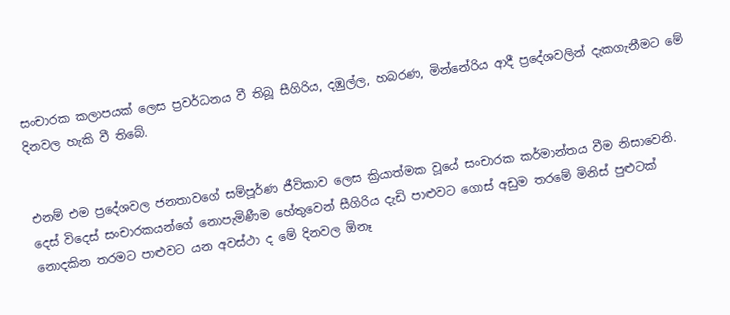සංචාරක කලාපයක් ලෙස ප්‍රවර්ධනය වී තිබූ සීගිරිය, දඹුල්ල, හබරණ, මින්නේරිය ආදී ප්‍රදේශවලින් දැකගැනීමට මේ දිනවල හැකි වී තිබේ.


එනම් එම ප්‍රදේශවල ජනතාවගේ සම්පූර්ණ ජීවිකාව ලෙස ක්‍රියාත්මක වූයේ සංචාරක කර්මාන්තය වීම නිසාවෙනි. දෙස් විදෙස් සංචාරකයන්ගේ නොපැමිණීම හේතුවෙන් සීගිරිය දැඩි පාළුවට ගොස් අඩුම තරමේ මිනිස් පුළුටක් නොදකින තරමට පාළුවට යන අවස්ථා ද මේ දිනවල ඕනෑ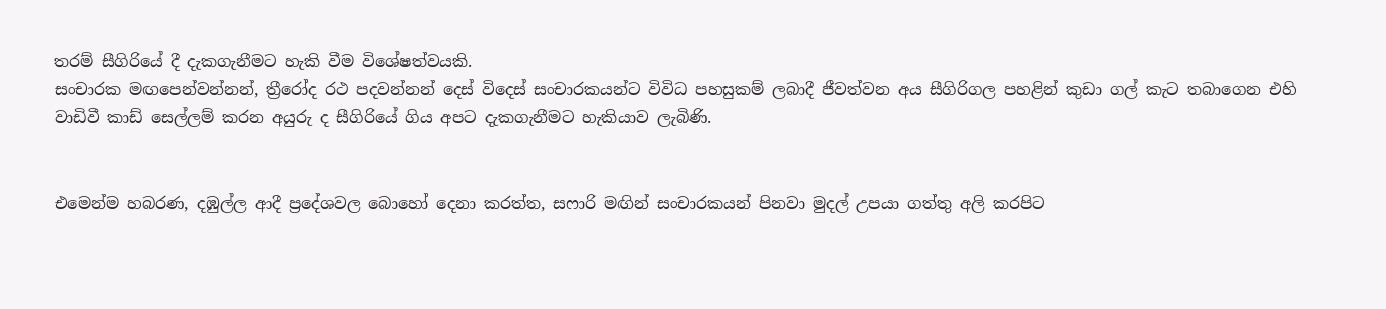තරම් සීගිරියේ දී දැකගැනීමට හැකි වීම විශේෂත්වයකි.
සංචාරක මඟපෙන්වන්නන්, ත්‍රීරෝද රථ පදවන්නන් දෙස් විදෙස් සංචාරකයන්ට විවිධ පහසුකම් ලබාදී ජීවත්වන අය සීගිරිගල පහළින් කුඩා ගල් කැට තබාගෙන එහි වාඩිවී කාඩ් සෙල්ලම් කරන අයුරු ද සීගිරියේ ගිය අපට දැකගැනීමට හැකියාව ලැබිණි.


එමෙන්ම හබරණ, දඹුල්ල ආදී ප්‍රදේශවල බොහෝ දෙනා කරත්ත, සෆාරි මඟින් සංචාරකයන් පිනවා මුදල් උපයා ගත්තු අලි කරපිට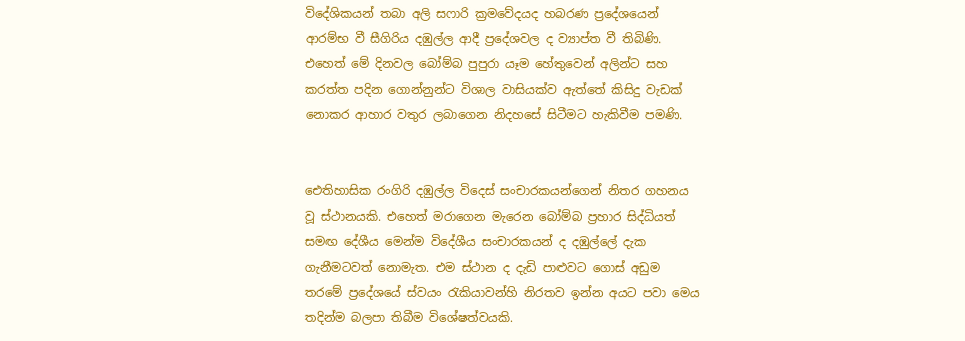විදේශිකයන් තබා අලි සෆාරි ක්‍රමවේදයද හබරණ ප්‍රදේශයෙන් ආරම්භ වී සීගිරිය දඹුල්ල ආදී ප්‍රදේශවල ද ව්‍යාප්ත වී තිබිණි. එහෙත් මේ දිනවල බෝම්බ පුපුරා යෑම හේතුවෙන් අලින්ට සහ කරත්ත පදින ගොන්නුන්ට විශාල වාසියක්ව ඇත්තේ කිසිදු වැඩක් නොකර ආහාර වතුර ලබාගෙන නිදහසේ සිටීමට හැකිවීම පමණි.


ඓතිහාසික රංගිරි දඹුල්ල විදෙස් සංචාරකයන්ගෙන් නිතර ගහනය වූ ස්ථානයකි. එහෙත් මරාගෙන මැරෙන බෝම්බ ප්‍රහාර සිද්ධියත් සමඟ දේශීය මෙන්ම විදේශීය සංචාරකයන් ද දඹුල්ලේ දැක ගැනීමටවත් නොමැත. එම ස්ථාන ද දැඩි පාළුවට ගොස් අඩුම තරමේ ප්‍රදේශයේ ස්වයං රැකියාවන්හි නිරතව ඉන්න අයට පවා මෙය තදින්ම බලපා තිබීම විශේෂත්වයකි.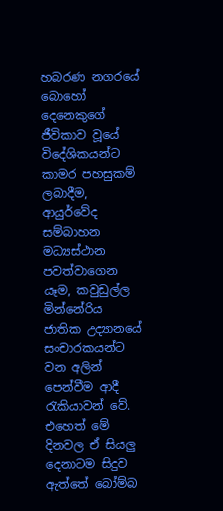හබරණ නගරයේ බොහෝ දෙනෙකුගේ ජීවිකාව වූයේ විදේශිකයන්ට කාමර පහසුකම් ලබාදීම, ආයුර්වේද සම්බාහන මධ්‍යස්ථාන පවත්වාගෙන යෑම, කවුඩුල්ල මින්නේරිය ජාතික උද්‍යානයේ සංචාරකයන්ට වන අලින් පෙන්වීම ආදී රැකියාවන් වේ. එහෙත් මේ දිනවල ඒ සියලු දෙනාටම සිදුව ඇත්තේ බෝම්බ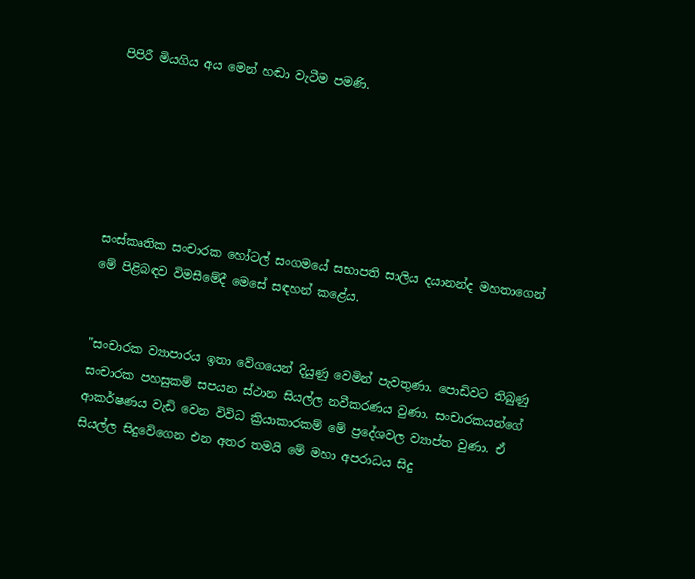පිපිරී මියගිය අය මෙන් හඬා වැටීම පමණි.






සංස්කෘතික සංචාරක හෝටල් සංගමයේ සභාපති සාලිය දයානන්ද මහතාගෙන් මේ පිළිබඳව විමසීමේදී මෙසේ සඳහන් කළේය.


"සංචාරක ව්‍යාපාරය ඉතා වේගයෙන් දියුණු වෙමින් පැවතුණා. පොඩිවට තිබුණු සංචාරක පහසුකම් සපයන ස්ථාන සියල්ල නවීකරණය වුණා. සංචාරකයන්ගේ ආකර්ෂණය වැඩි වෙන විවිධ ක්‍රියාකාරකම් මේ ප්‍රදේශවල ව්‍යාප්ත වුණා. ඒ සියල්ල සිදුවේගෙන එන අතර තමයි මේ මහා අපරාධය සිදු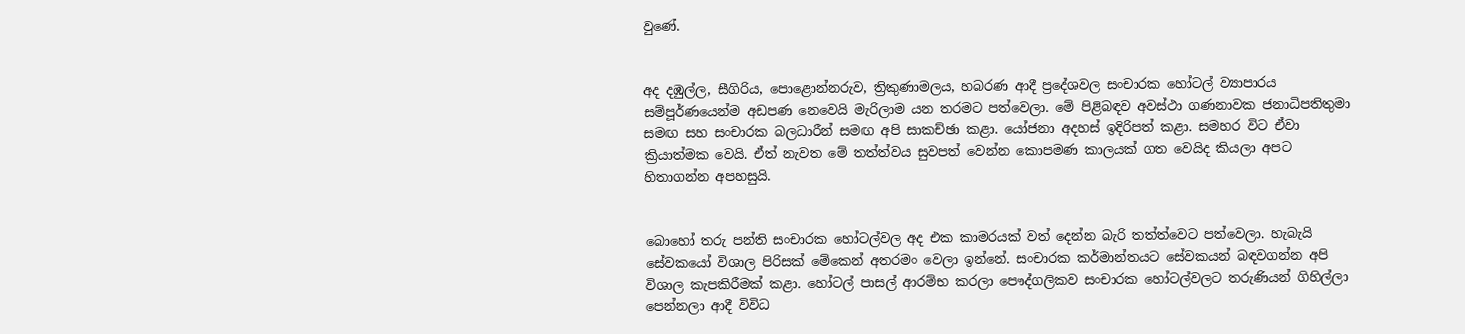වුණේ.


අද දඹුල්ල, සීගිරිය, පොළොන්නරුව, ත්‍රිකුණාමලය, හබරණ ආදී ප්‍රදේශවල සංචාරක හෝටල් ව්‍යාපාරය සම්පූර්ණයෙන්ම අඩපණ නෙවෙයි මැරිලාම යන තරමට පත්වෙලා. මේ පිළිබඳව අවස්ථා ගණනාවක ජනාධිපතිතුමා සමඟ සහ සංචාරක බලධාරීන් සමඟ අපි සාකච්ඡා කළා. යෝජනා අදහස් ඉදිරිපත් කළා. සමහර විට ඒවා ක්‍රියාත්මක වෙයි. ඒත් නැවත මේ තත්ත්වය සුවපත් වෙන්න කොපමණ කාලයක් ගත වෙයිද කියලා අපට හිතාගන්න අපහසුයි.


බොහෝ තරු පන්ති සංචාරක හෝටල්වල අද එක කාමරයක් වත් දෙන්න බැරි තත්ත්වෙට පත්වෙලා. හැබැයි සේවකයෝ විශාල පිරිසක් මේකෙන් අතරමං වෙලා ඉන්නේ. සංචාරක කර්මාන්තයට සේවකයන් බඳවගන්න අපි විශාල කැපකිරීමක් කළා. හෝටල් පාසල් ආරම්භ කරලා පෞද්ගලිකව සංචාරක හෝටල්වලට තරුණියන් ගිහිල්ලා පෙන්නලා ආදී විවිධ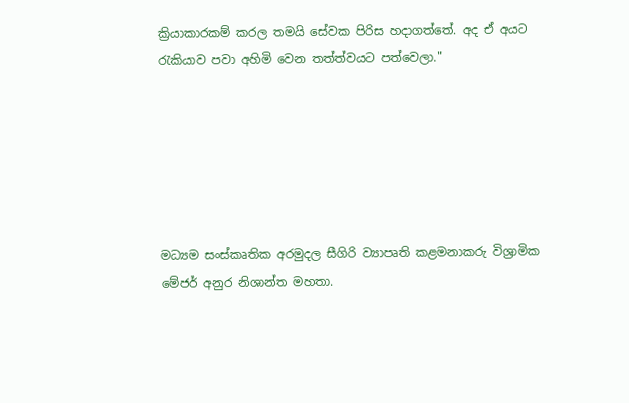ක්‍රියාකාරකම් කරල තමයි සේවක පිරිස හදාගත්තේ. අද ඒ අයට රැකියාව පවා අහිමි වෙන තත්ත්වයට පත්වෙලා."






මධ්‍යම සංස්කෘතික අරමුදල සීගිරි ව්‍යාපෘති කළමනාකරු විශ්‍රාමික මේජර් අනුර නිශාන්ත මහතා.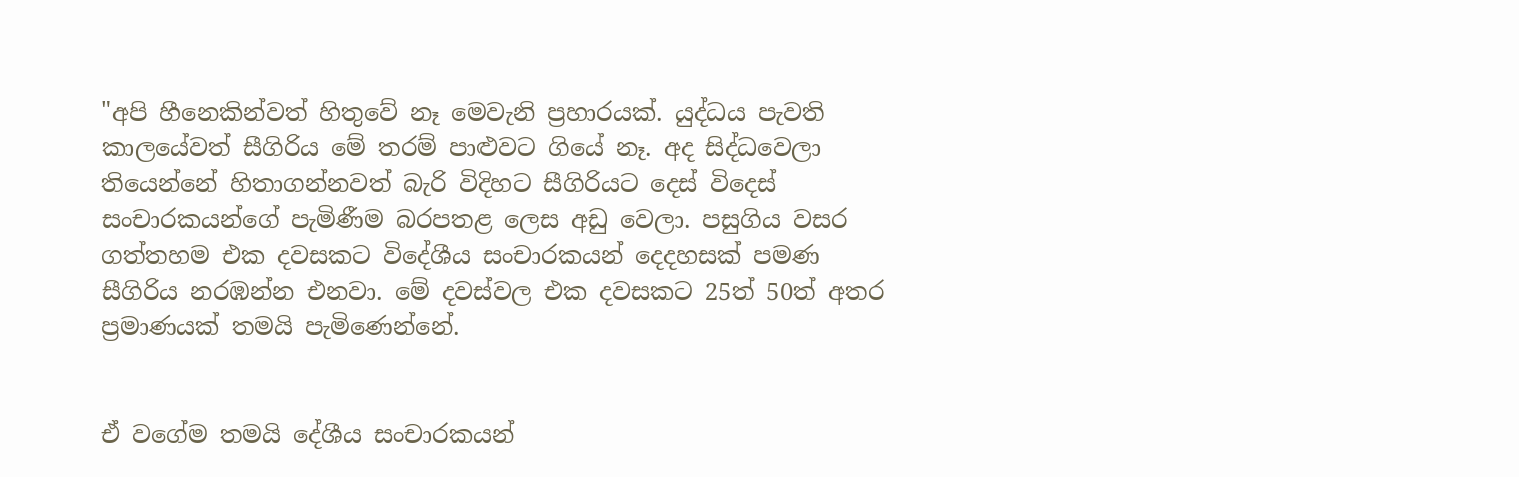"අපි හීනෙකින්වත් හිතුවේ නෑ මෙවැනි ප්‍රහාරයක්. යුද්ධය පැවති කාලයේවත් සීගිරිය මේ තරම් පාළුවට ගියේ නෑ. අද සිද්ධවෙලා තියෙන්නේ හිතාගන්නවත් බැරි විදිහට සීගිරියට දෙස් විදෙස් සංචාරකයන්ගේ පැමිණීම බරපතළ ලෙස අඩු වෙලා. පසුගිය වසර ගත්තහම එක දවසකට විදේශීය සංචාරකයන් දෙදහසක් පමණ සීගිරිය නරඹන්න එනවා. මේ දවස්වල එක දවසකට 25ත් 50ත් අතර ප්‍රමාණයක් තමයි පැමිණෙන්නේ.


ඒ වගේම තමයි දේශීය සංචාරකයන්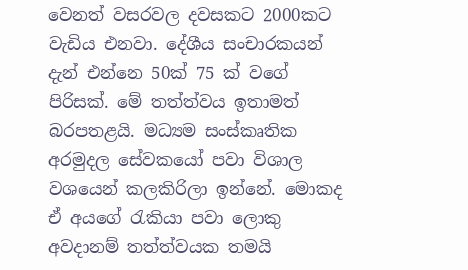වෙනත් වසරවල දවසකට 2000කට වැඩිය එනවා. දේශීය සංචාරකයන් දැන් එන්නෙ 50ක් 75 ක් වගේ පිරිසක්. මේ තත්ත්වය ඉතාමත් බරපතළයි. මධ්‍යම සංස්කෘතික අරමුදල සේවකයෝ පවා විශාල වශයෙන් කලකිරිලා ඉන්නේ. මොකද ඒ අයගේ රැකියා පවා ලොකු අවදානම් තත්ත්වයක තමයි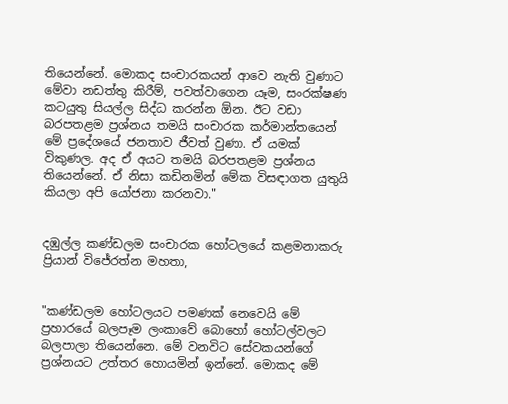තියෙන්නේ. මොකද සංචාරකයන් ආවෙ නැති වුණාට මේවා නඩත්තු කිරීම්, පවත්වාගෙන යෑම, සංරක්ෂණ කටයුතු සියල්ල සිද්ධ කරන්න ඕන. ඊට වඩා බරපතළම ප්‍රශ්නය තමයි සංචාරක කර්මාන්තයෙන් මේ ප්‍රදේශයේ ජනතාව ජීවත් වුණා. ඒ යමක් විකුණල. අද ඒ අයට තමයි බරපතළම ප්‍රශ්නය තියෙන්නේ. ඒ නිසා කඩිනමින් මේක විසඳාගත යුතුයි කියලා අපි යෝජනා කරනවා."


දඹුල්ල කණ්ඩලම සංචාරක හෝටලයේ කළමනාකරු ප්‍රියාන් විජේරත්න මහතා,


"කණ්ඩලම හෝටලයට පමණක් නෙවෙයි මේ ප්‍රහාරයේ බලපෑම ලංකාවේ බොහෝ හෝටල්වලට බලපාලා තියෙන්නෙ. මේ වනවිට සේවකයන්ගේ ප්‍රශ්නයට උත්තර හොයමින් ඉන්නේ. මොකද මේ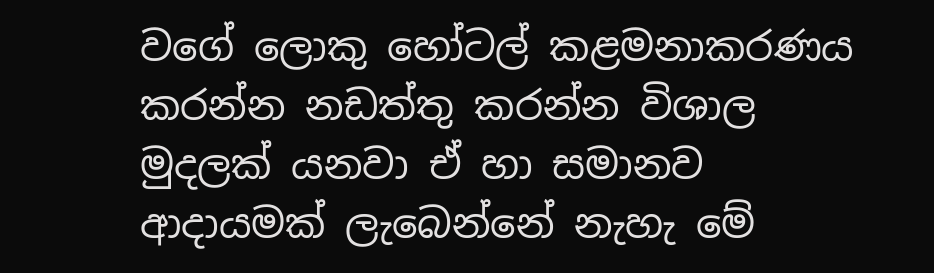වගේ ලොකු හෝටල් කළමනාකරණය කරන්න නඩත්තු කරන්න විශාල මුදලක් යනවා ඒ හා සමානව ආදායමක් ලැබෙන්නේ නැහැ මේ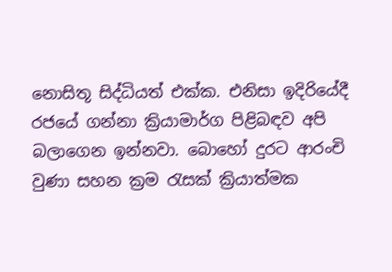නොසිතූ සිද්ධියත් එක්ක. එනිසා ඉදිරියේදී රජයේ ගන්නා ක්‍රියාමාර්ග පිළිබඳව අපි බලාගෙන ඉන්නවා. බොහෝ දුරට ආරංචි වුණා සහන ක්‍රම රැසක් ක්‍රියාත්මක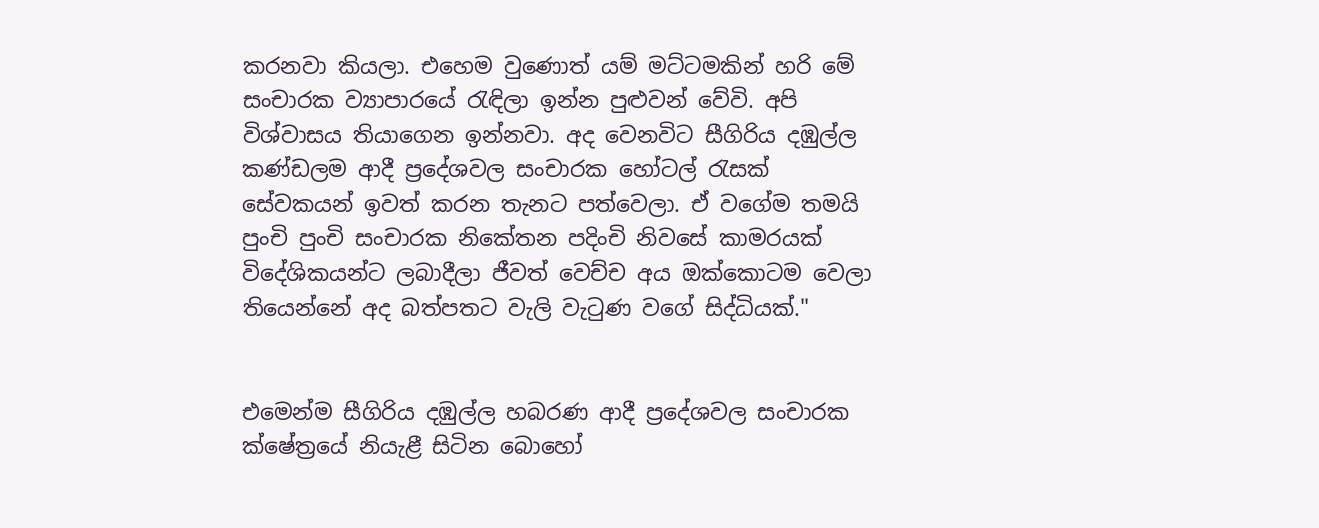කරනවා කියලා. එහෙම වුණොත් යම් මට්ටමකින් හරි මේ සංචාරක ව්‍යාපාරයේ රැඳිලා ඉන්න පුළුවන් වේවි. අපි විශ්වාසය තියාගෙන ඉන්නවා. අද වෙනවිට සීගිරිය දඹුල්ල කණ්ඩලම ආදී ප්‍රදේශවල සංචාරක හෝටල් රැසක් සේවකයන් ඉවත් කරන තැනට පත්වෙලා. ඒ වගේම තමයි පුංචි පුංචි සංචාරක නිකේතන පදිංචි නිවසේ කාමරයක් විදේශිකයන්ට ලබාදීලා ජීවත් වෙච්ච අය ඔක්කොටම වෙලා තියෙන්නේ අද බත්පතට වැලි වැටුණ වගේ සිද්ධියක්."


එමෙන්ම සීගිරිය දඹුල්ල හබරණ ආදී ප්‍රදේශවල සංචාරක ක්ෂේත්‍රයේ නියැළී සිටින බොහෝ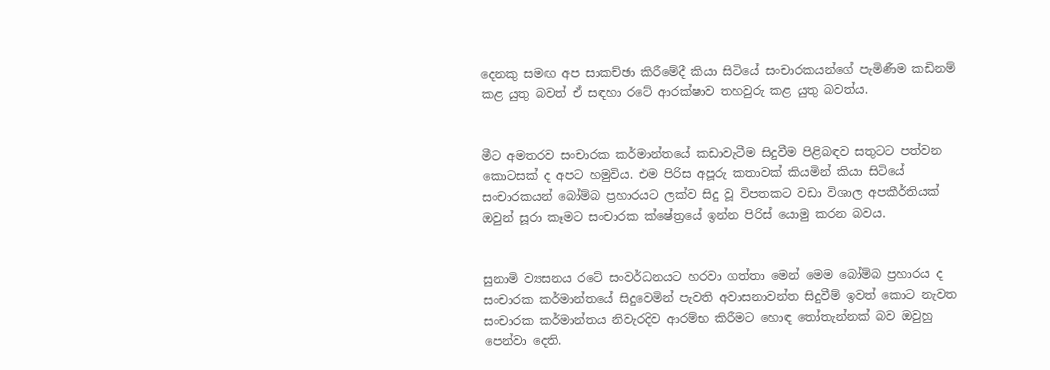දෙනකු සමඟ අප සාකච්ඡා කිරීමේදී කියා සිටියේ සංචාරකයන්ගේ පැමිණීම කඩිනම් කළ යුතු බවත් ඒ සඳහා රටේ ආරක්ෂාව තහවුරු කළ යුතු බවත්ය.


මීට අමතරව සංචාරක කර්මාන්තයේ කඩාවැටීම සිදුවීම පිළිබඳව සතුටට පත්වන කොටසක් ද අපට හමුවිය. එම පිරිස අපූරු කතාවක් කියමින් කියා සිටියේ සංචාරකයන් බෝම්බ ප්‍රහාරයට ලක්ව සිදු වූ විපතකට වඩා විශාල අපකීර්තියක් ඔවුන් සූරා කෑමට සංචාරක ක්ෂේත්‍රයේ ඉන්න පිරිස් යොමු කරන බවය.


සුනාමි ව්‍යසනය රටේ සංවර්ධනයට හරවා ගත්තා මෙන් මෙම බෝම්බ ප්‍රහාරය ද සංචාරක කර්මාන්තයේ සිදුවෙමින් පැවති අවාසනාවන්ත සිදුවීම් ඉවත් කොට නැවත සංචාරක කර්මාන්තය නිවැරදිව ආරම්භ කිරීමට හොඳ තෝතැන්නක් බව ඔවුහු පෙන්වා දෙති.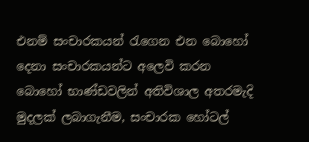එනම් සංචාරකයන් රැගෙන එන බොහෝ දෙනා සංචාරකයන්ට අලෙවි කරන බොහෝ භාණ්ඩවලින් අතිවිශාල අතරමැදි මුදලක් ලබාගැනීම, සංචාරක හෝටල්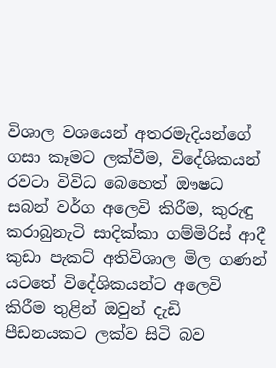විශාල වශයෙන් අතරමැදියන්ගේ ගසා කෑමට ලක්වීම, විදේශිකයන් රවටා විවිධ බෙහෙත් ඖෂධ සබන් වර්ග අලෙවි කිරීම, කුරුඳු කරාබුනැටි සාදික්කා ගම්මිරිස් ආදී කුඩා පැකට් අතිවිශාල මිල ගණන් යටතේ විදේශිකයන්ට අලෙවි කිරීම තුළින් ඔවුන් දැඩි පීඩනයකට ලක්ව සිටි බව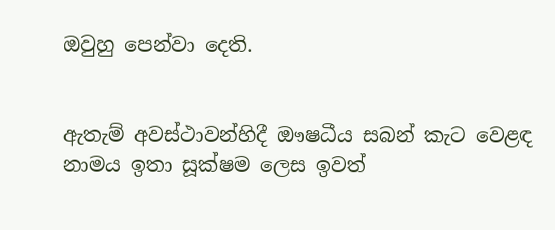ඔවුහු පෙන්වා දෙති.


ඇතැම් අවස්ථාවන්හිදී ඖෂධීය සබන් කැට වෙළඳ නාමය ඉතා සූක්ෂම ලෙස ඉවත්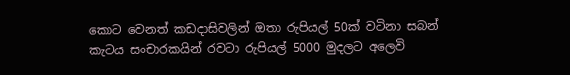කොට වෙනත් කඩදාසිවලින් ඔතා රුපියල් 50ක් වටිනා සබන් කැටය සංචාරකයින් රවටා රුපියල් 5000 මුදලට අලෙවි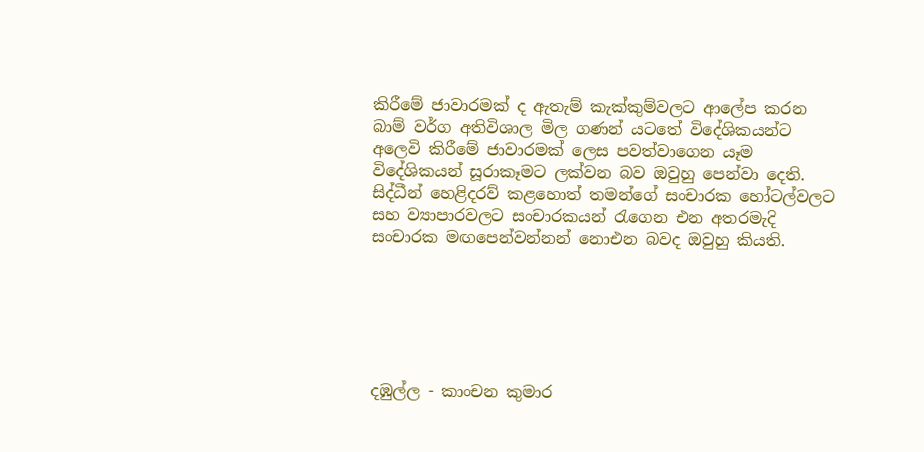කිරීමේ ජාවාරමක් ද ඇතැම් කැක්කුම්වලට ආලේප කරන බාම් වර්ග අතිවිශාල මිල ගණන් යටතේ විදේශිකයන්ට අලෙවි කිරීමේ ජාවාරමක් ලෙස පවත්වාගෙන යෑම විදේශිකයන් සූරාකෑමට ලක්වන බව ඔවුහු පෙන්වා දෙති. සිද්ධීන් හෙළිදරව් කළහොත් තමන්ගේ සංචාරක හෝටල්වලට සහ ව්‍යාපාරවලට සංචාරකයන් රැගෙන එන අතරමැදි සංචාරක මඟපෙන්වන්නන් නොඑන බවද ඔවුහු කියති.






දඹුල්ල - කාංචන කුමාර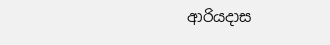ආරියදාස